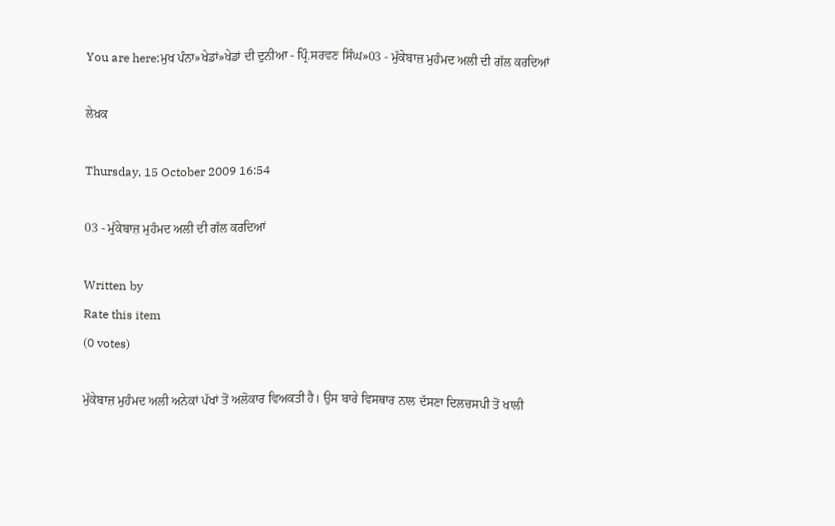You are here:ਮੁਖ ਪੰਨਾ»ਖੇਡਾਂ»ਖੇਡਾਂ ਦੀ ਦੁਨੀਆ - ਪ੍ਰਿੰ.ਸਰਵਣ ਸਿੰਘ»03 - ਮੁੱਕੇਬਾਜ਼ ਮੁਹੰਮਦ ਅਲੀ ਦੀ ਗੱਲ ਕਰਦਿਆਂ

ਲੇਖ਼ਕ

Thursday, 15 October 2009 16:54

03 - ਮੁੱਕੇਬਾਜ਼ ਮੁਹੰਮਦ ਅਲੀ ਦੀ ਗੱਲ ਕਰਦਿਆਂ

Written by
Rate this item
(0 votes)

ਮੁੱਕੇਬਾਜ਼ ਮੁਹੰਮਦ ਅਲੀ ਅਨੇਕਾਂ ਪੱਖਾਂ ਤੋਂ ਅਲੋਕਾਰ ਵਿਅਕਤੀ ਹੈ। ਉਸ ਬਾਰੇ ਵਿਸਥਾਰ ਨਾਲ ਦੱਸਣਾ ਦਿਲਚਸਪੀ ਤੋਂ ਖਾਲੀ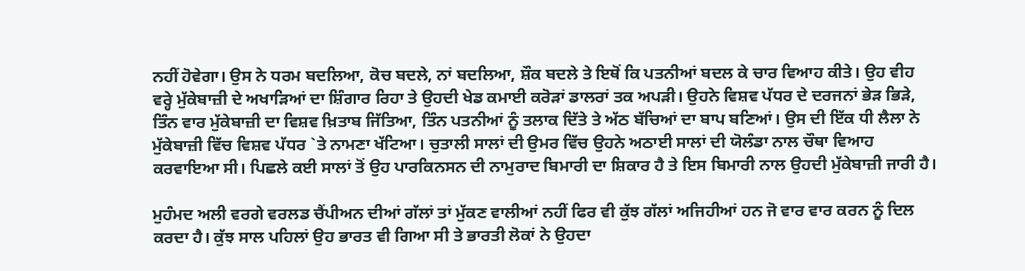ਨਹੀਂ ਹੋਵੇਗਾ। ਉਸ ਨੇ ਧਰਮ ਬਦਲਿਆ, ਕੋਚ ਬਦਲੇ, ਨਾਂ ਬਦਲਿਆ, ਸ਼ੌਕ ਬਦਲੇ ਤੇ ਇਥੋਂ ਕਿ ਪਤਨੀਆਂ ਬਦਲ ਕੇ ਚਾਰ ਵਿਆਹ ਕੀਤੇ। ਉਹ ਵੀਹ ਵਰ੍ਹੇ ਮੁੱਕੇਬਾਜ਼ੀ ਦੇ ਅਖਾੜਿਆਂ ਦਾ ਸ਼ਿੰਗਾਰ ਰਿਹਾ ਤੇ ਉਹਦੀ ਖੇਡ ਕਮਾਈ ਕਰੋੜਾਂ ਡਾਲਰਾਂ ਤਕ ਅਪੜੀ। ਉਹਨੇ ਵਿਸ਼ਵ ਪੱਧਰ ਦੇ ਦਰਜਨਾਂ ਭੇੜ ਭਿੜੇ, ਤਿੰਨ ਵਾਰ ਮੁੱਕੇਬਾਜ਼ੀ ਦਾ ਵਿਸ਼ਵ ਖ਼ਿਤਾਬ ਜਿੱਤਿਆ, ਤਿੰਨ ਪਤਨੀਆਂ ਨੂੰ ਤਲਾਕ ਦਿੱਤੇ ਤੇ ਅੱਠ ਬੱਚਿਆਂ ਦਾ ਬਾਪ ਬਣਿਆਂ। ਉਸ ਦੀ ਇੱਕ ਧੀ ਲੈਲਾ ਨੇ ਮੁੱਕੇਬਾਜ਼ੀ ਵਿੱਚ ਵਿਸ਼ਵ ਪੱਧਰ `ਤੇ ਨਾਮਣਾ ਖੱਟਿਆ। ਚੁਤਾਲੀ ਸਾਲਾਂ ਦੀ ਉਮਰ ਵਿੱਚ ਉਹਨੇ ਅਠਾਈ ਸਾਲਾਂ ਦੀ ਯੋਲੰਡਾ ਨਾਲ ਚੌਥਾ ਵਿਆਹ ਕਰਵਾਇਆ ਸੀ। ਪਿਛਲੇ ਕਈ ਸਾਲਾਂ ਤੋਂ ਉਹ ਪਾਰਕਿਨਸਨ ਦੀ ਨਾਮੁਰਾਦ ਬਿਮਾਰੀ ਦਾ ਸ਼ਿਕਾਰ ਹੈ ਤੇ ਇਸ ਬਿਮਾਰੀ ਨਾਲ ਉਹਦੀ ਮੁੱਕੇਬਾਜ਼ੀ ਜਾਰੀ ਹੈ।

ਮੁਹੰਮਦ ਅਲੀ ਵਰਗੇ ਵਰਲਡ ਚੈਂਪੀਅਨ ਦੀਆਂ ਗੱਲਾਂ ਤਾਂ ਮੁੱਕਣ ਵਾਲੀਆਂ ਨਹੀਂ ਫਿਰ ਵੀ ਕੁੱਝ ਗੱਲਾਂ ਅਜਿਹੀਆਂ ਹਨ ਜੋ ਵਾਰ ਵਾਰ ਕਰਨ ਨੂੰ ਦਿਲ ਕਰਦਾ ਹੈ। ਕੁੱਝ ਸਾਲ ਪਹਿਲਾਂ ਉਹ ਭਾਰਤ ਵੀ ਗਿਆ ਸੀ ਤੇ ਭਾਰਤੀ ਲੋਕਾਂ ਨੇ ਉਹਦਾ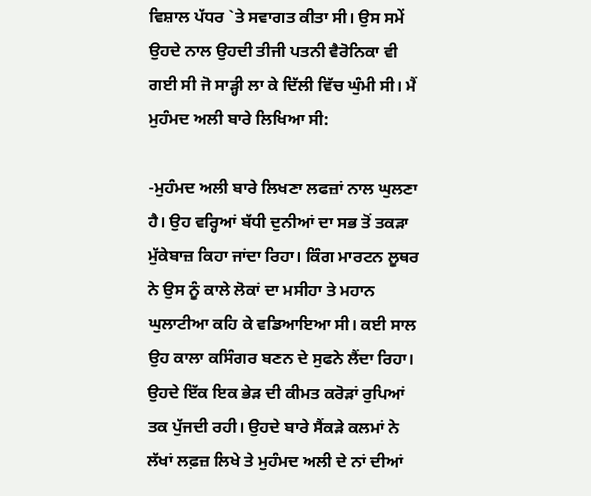ਵਿਸ਼ਾਲ ਪੱਧਰ `ਤੇ ਸਵਾਗਤ ਕੀਤਾ ਸੀ। ਉਸ ਸਮੇਂ ਉਹਦੇ ਨਾਲ ਉਹਦੀ ਤੀਜੀ ਪਤਨੀ ਵੈਰੋਨਿਕਾ ਵੀ ਗਈ ਸੀ ਜੋ ਸਾੜ੍ਹੀ ਲਾ ਕੇ ਦਿੱਲੀ ਵਿੱਚ ਘੁੰਮੀ ਸੀ। ਮੈਂ ਮੁਹੰਮਦ ਅਲੀ ਬਾਰੇ ਲਿਖਿਆ ਸੀ:

-ਮੁਹੰਮਦ ਅਲੀ ਬਾਰੇ ਲਿਖਣਾ ਲਫਜ਼ਾਂ ਨਾਲ ਘੁਲਣਾ ਹੈ। ਉਹ ਵਰ੍ਹਿਆਂ ਬੱਧੀ ਦੁਨੀਆਂ ਦਾ ਸਭ ਤੋਂ ਤਕੜਾ ਮੁੱਕੇਬਾਜ਼ ਕਿਹਾ ਜਾਂਦਾ ਰਿਹਾ। ਕਿੰਗ ਮਾਰਟਨ ਲੂਥਰ ਨੇ ਉਸ ਨੂੰ ਕਾਲੇ ਲੋਕਾਂ ਦਾ ਮਸੀਹਾ ਤੇ ਮਹਾਨ ਘੁਲਾਟੀਆ ਕਹਿ ਕੇ ਵਡਿਆਇਆ ਸੀ। ਕਈ ਸਾਲ ਉਹ ਕਾਲਾ ਕਸਿੰਗਰ ਬਣਨ ਦੇ ਸੁਫਨੇ ਲੈਂਦਾ ਰਿਹਾ। ਉਹਦੇ ਇੱਕ ਇਕ ਭੇੜ ਦੀ ਕੀਮਤ ਕਰੋੜਾਂ ਰੁਪਿਆਂ ਤਕ ਪੁੱਜਦੀ ਰਹੀ। ਉਹਦੇ ਬਾਰੇ ਸੈਂਕੜੇ ਕਲਮਾਂ ਨੇ ਲੱਖਾਂ ਲਫ਼ਜ਼ ਲਿਖੇ ਤੇ ਮੁਹੰਮਦ ਅਲੀ ਦੇ ਨਾਂ ਦੀਆਂ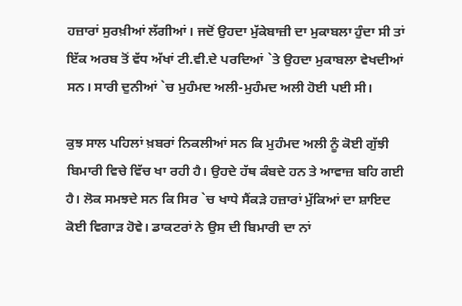ਹਜ਼ਾਰਾਂ ਸੁਰਖ਼ੀਆਂ ਲੱਗੀਆਂ। ਜਦੋਂ ਉਹਦਾ ਮੁੱਕੇਬਾਜ਼ੀ ਦਾ ਮੁਕਾਬਲਾ ਹੁੰਦਾ ਸੀ ਤਾਂ ਇੱਕ ਅਰਬ ਤੋਂ ਵੱਧ ਅੱਖਾਂ ਟੀ.ਵੀ.ਦੇ ਪਰਦਿਆਂ `ਤੇ ਉਹਦਾ ਮੁਕਾਬਲਾ ਵੇਖਦੀਆਂ ਸਨ। ਸਾਰੀ ਦੁਨੀਆਂ `ਚ ਮੁਹੰਮਦ ਅਲੀ-ਮੁਹੰਮਦ ਅਲੀ ਹੋਈ ਪਈ ਸੀ।

ਕੁਝ ਸਾਲ ਪਹਿਲਾਂ ਖ਼ਬਰਾਂ ਨਿਕਲੀਆਂ ਸਨ ਕਿ ਮੁਹੰਮਦ ਅਲੀ ਨੂੰ ਕੋਈ ਗੁੱਝੀ ਬਿਮਾਰੀ ਵਿਚੇ ਵਿੱਚ ਖਾ ਰਹੀ ਹੈ। ਉਹਦੇ ਹੱਥ ਕੰਬਦੇ ਹਨ ਤੇ ਆਵਾਜ਼ ਬਹਿ ਗਈ ਹੈ। ਲੋਕ ਸਮਝਦੇ ਸਨ ਕਿ ਸਿਰ `ਚ ਖਾਧੇ ਸੈਂਕੜੇ ਹਜ਼ਾਰਾਂ ਮੁੱਕਿਆਂ ਦਾ ਸ਼ਾਇਦ ਕੋਈ ਵਿਗਾੜ ਹੋਵੇ। ਡਾਕਟਰਾਂ ਨੇ ਉਸ ਦੀ ਬਿਮਾਰੀ ਦਾ ਨਾਂ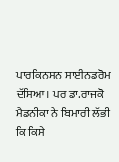ਪਾਰਕਿਨਸਨ ਸਾਈਨਡਰੋਮ ਦੱਸਿਆ। ਪਰ ਡਾ.ਰਾਜਕੋ ਮੈਡਨੀਕਾ ਨੇ ਬਿਮਾਰੀ ਲੱਭੀ ਕਿ ਕਿਸੇ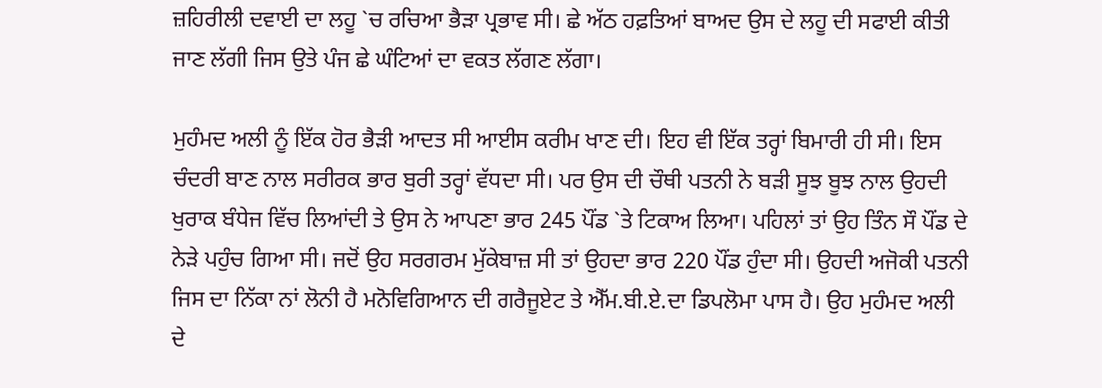ਜ਼ਹਿਰੀਲੀ ਦਵਾਈ ਦਾ ਲਹੂ `ਚ ਰਚਿਆ ਭੈੜਾ ਪ੍ਰਭਾਵ ਸੀ। ਛੇ ਅੱਠ ਹਫ਼ਤਿਆਂ ਬਾਅਦ ਉਸ ਦੇ ਲਹੂ ਦੀ ਸਫਾਈ ਕੀਤੀ ਜਾਣ ਲੱਗੀ ਜਿਸ ਉਤੇ ਪੰਜ ਛੇ ਘੰਟਿਆਂ ਦਾ ਵਕਤ ਲੱਗਣ ਲੱਗਾ।

ਮੁਹੰਮਦ ਅਲੀ ਨੂੰ ਇੱਕ ਹੋਰ ਭੈੜੀ ਆਦਤ ਸੀ ਆਈਸ ਕਰੀਮ ਖਾਣ ਦੀ। ਇਹ ਵੀ ਇੱਕ ਤਰ੍ਹਾਂ ਬਿਮਾਰੀ ਹੀ ਸੀ। ਇਸ ਚੰਦਰੀ ਬਾਣ ਨਾਲ ਸਰੀਰਕ ਭਾਰ ਬੁਰੀ ਤਰ੍ਹਾਂ ਵੱਧਦਾ ਸੀ। ਪਰ ਉਸ ਦੀ ਚੌਥੀ ਪਤਨੀ ਨੇ ਬੜੀ ਸੂਝ ਬੂਝ ਨਾਲ ਉਹਦੀ ਖੁਰਾਕ ਬੰਧੇਜ ਵਿੱਚ ਲਿਆਂਦੀ ਤੇ ਉਸ ਨੇ ਆਪਣਾ ਭਾਰ 245 ਪੌਂਡ `ਤੇ ਟਿਕਾਅ ਲਿਆ। ਪਹਿਲਾਂ ਤਾਂ ਉਹ ਤਿੰਨ ਸੌ ਪੌਂਡ ਦੇ ਨੇੜੇ ਪਹੁੰਚ ਗਿਆ ਸੀ। ਜਦੋਂ ਉਹ ਸਰਗਰਮ ਮੁੱਕੇਬਾਜ਼ ਸੀ ਤਾਂ ਉਹਦਾ ਭਾਰ 220 ਪੌਂਡ ਹੁੰਦਾ ਸੀ। ਉਹਦੀ ਅਜੋਕੀ ਪਤਨੀ ਜਿਸ ਦਾ ਨਿੱਕਾ ਨਾਂ ਲੋਨੀ ਹੈ ਮਨੋਵਿਗਿਆਨ ਦੀ ਗਰੈਜੂਏਟ ਤੇ ਐੱਮ.ਬੀ.ਏ.ਦਾ ਡਿਪਲੋਮਾ ਪਾਸ ਹੈ। ਉਹ ਮੁਹੰਮਦ ਅਲੀ ਦੇ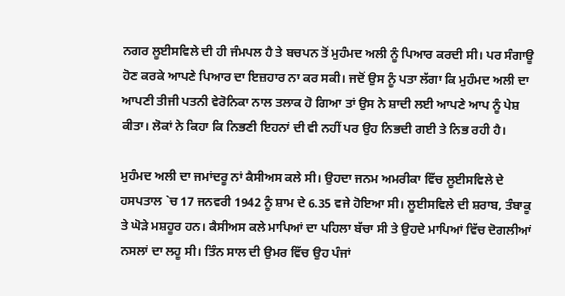ਨਗਰ ਲੂਈਸਵਿਲੇ ਦੀ ਹੀ ਜੰਮਪਲ ਹੈ ਤੇ ਬਚਪਨ ਤੋਂ ਮੁਹੰਮਦ ਅਲੀ ਨੂੰ ਪਿਆਰ ਕਰਦੀ ਸੀ। ਪਰ ਸੰਗਾਊ ਹੋਣ ਕਰਕੇ ਆਪਣੇ ਪਿਆਰ ਦਾ ਇਜ਼ਹਾਰ ਨਾ ਕਰ ਸਕੀ। ਜਦੋਂ ਉਸ ਨੂੰ ਪਤਾ ਲੱਗਾ ਕਿ ਮੁਹੰਮਦ ਅਲੀ ਦਾ ਆਪਣੀ ਤੀਜੀ ਪਤਨੀ ਵੇਰੋਨਿਕਾ ਨਾਲ ਤਲਾਕ ਹੋ ਗਿਆ ਤਾਂ ਉਸ ਨੇ ਸ਼ਾਦੀ ਲਈ ਆਪਣੇ ਆਪ ਨੂੰ ਪੇਸ਼ ਕੀਤਾ। ਲੋਕਾਂ ਨੇ ਕਿਹਾ ਕਿ ਨਿਭਣੀ ਇਹਨਾਂ ਦੀ ਵੀ ਨਹੀਂ ਪਰ ਉਹ ਨਿਭਦੀ ਗਈ ਤੇ ਨਿਭ ਰਹੀ ਹੈ।

ਮੁਹੰਮਦ ਅਲੀ ਦਾ ਜਮਾਂਦਰੂ ਨਾਂ ਕੈਸੀਅਸ ਕਲੇ ਸੀ। ਉਹਦਾ ਜਨਮ ਅਮਰੀਕਾ ਵਿੱਚ ਲੂਈਸਵਿਲੇ ਦੇ ਹਸਪਤਾਲ `ਚ 17 ਜਨਵਰੀ 1942 ਨੂੰ ਸ਼ਾਮ ਦੇ 6.35 ਵਜੇ ਹੋਇਆ ਸੀ। ਲੂਈਸਵਿਲੇ ਦੀ ਸ਼ਰਾਬ, ਤੰਬਾਕੂ ਤੇ ਘੋੜੇ ਮਸ਼ਹੂਰ ਹਨ। ਕੈਸੀਅਸ ਕਲੇ ਮਾਪਿਆਂ ਦਾ ਪਹਿਲਾ ਬੱਚਾ ਸੀ ਤੇ ਉਹਦੇ ਮਾਪਿਆਂ ਵਿੱਚ ਦੋਗਲੀਆਂ ਨਸਲਾਂ ਦਾ ਲਹੂ ਸੀ। ਤਿੰਨ ਸਾਲ ਦੀ ਉਮਰ ਵਿੱਚ ਉਹ ਪੰਜਾਂ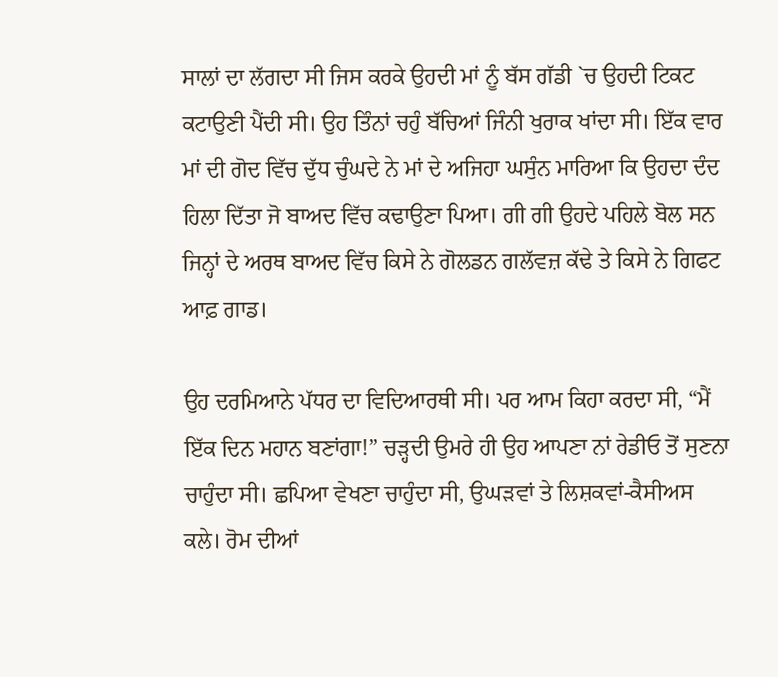ਸਾਲਾਂ ਦਾ ਲੱਗਦਾ ਸੀ ਜਿਸ ਕਰਕੇ ਉਹਦੀ ਮਾਂ ਨੂੰ ਬੱਸ ਗੱਡੀ `ਚ ਉਹਦੀ ਟਿਕਟ ਕਟਾਉਣੀ ਪੈਂਦੀ ਸੀ। ਉਹ ਤਿੰਨਾਂ ਚਹੁੰ ਬੱਚਿਆਂ ਜਿੰਨੀ ਖੁਰਾਕ ਖਾਂਦਾ ਸੀ। ਇੱਕ ਵਾਰ ਮਾਂ ਦੀ ਗੋਦ ਵਿੱਚ ਦੁੱਧ ਚੁੰਘਦੇ ਨੇ ਮਾਂ ਦੇ ਅਜਿਹਾ ਘਸੁੰਨ ਮਾਰਿਆ ਕਿ ਉਹਦਾ ਦੰਦ ਹਿਲਾ ਦਿੱਤਾ ਜੋ ਬਾਅਦ ਵਿੱਚ ਕਢਾਉਣਾ ਪਿਆ। ਗੀ ਗੀ ਉਹਦੇ ਪਹਿਲੇ ਬੋਲ ਸਨ ਜਿਨ੍ਹਾਂ ਦੇ ਅਰਥ ਬਾਅਦ ਵਿੱਚ ਕਿਸੇ ਨੇ ਗੋਲਡਨ ਗਲੱਵਜ਼ ਕੱਢੇ ਤੇ ਕਿਸੇ ਨੇ ਗਿਫਟ ਆਫ਼ ਗਾਡ।

ਉਹ ਦਰਮਿਆਨੇ ਪੱਧਰ ਦਾ ਵਿਦਿਆਰਥੀ ਸੀ। ਪਰ ਆਮ ਕਿਹਾ ਕਰਦਾ ਸੀ, “ਮੈਂ ਇੱਕ ਦਿਨ ਮਹਾਨ ਬਣਾਂਗਾ!” ਚੜ੍ਹਦੀ ਉਮਰੇ ਹੀ ਉਹ ਆਪਣਾ ਨਾਂ ਰੇਡੀਓ ਤੋਂ ਸੁਣਨਾ ਚਾਹੁੰਦਾ ਸੀ। ਛਪਿਆ ਵੇਖਣਾ ਚਾਹੁੰਦਾ ਸੀ, ਉਘੜਵਾਂ ਤੇ ਲਿਸ਼ਕਵਾਂ-ਕੈਸੀਅਸ ਕਲੇ। ਰੋਮ ਦੀਆਂ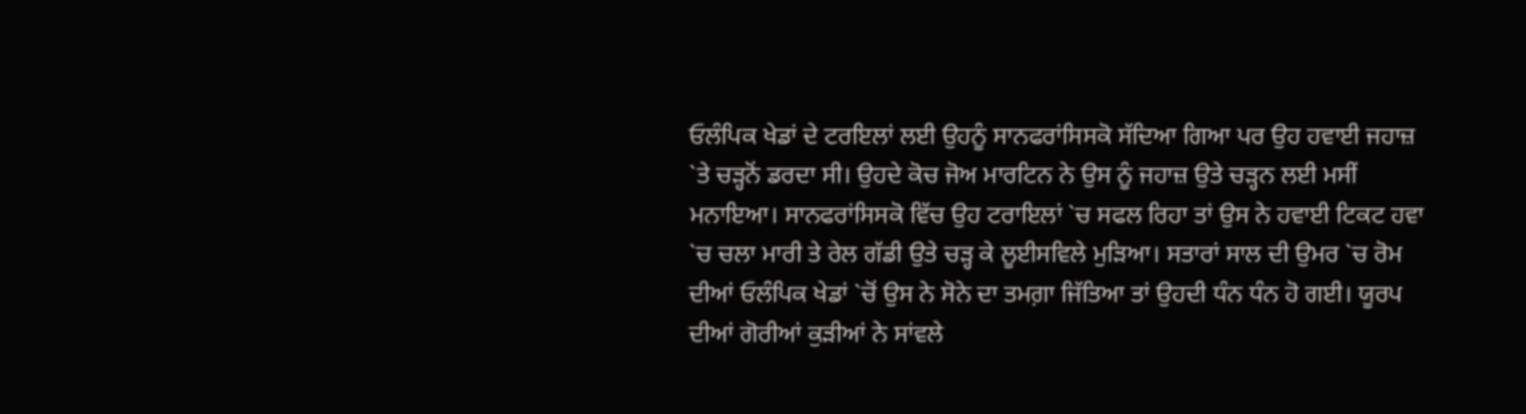ਓਲੰਪਿਕ ਖੇਡਾਂ ਦੇ ਟਰਇਲਾਂ ਲਈ ਉਹਨੂੰ ਸਾਨਫਰਾਂਸਿਸਕੋ ਸੱਦਿਆ ਗਿਆ ਪਰ ਉਹ ਹਵਾਈ ਜਹਾਜ਼ `ਤੇ ਚੜ੍ਹਨੋਂ ਡਰਦਾ ਸੀ। ਉਹਦੇ ਕੋਚ ਜੋਅ ਮਾਰਟਿਨ ਨੇ ਉਸ ਨੂੰ ਜਹਾਜ਼ ਉਤੇ ਚੜ੍ਹਨ ਲਈ ਮਸੀਂ ਮਨਾਇਆ। ਸਾਨਫਰਾਂਸਿਸਕੋ ਵਿੱਚ ਉਹ ਟਰਾਇਲਾਂ `ਚ ਸਫਲ ਰਿਹਾ ਤਾਂ ਉਸ ਨੇ ਹਵਾਈ ਟਿਕਟ ਹਵਾ `ਚ ਚਲਾ ਮਾਰੀ ਤੇ ਰੇਲ ਗੱਡੀ ਉਤੇ ਚੜ੍ਹ ਕੇ ਲੂਈਸਵਿਲੇ ਮੁੜਿਆ। ਸਤਾਰਾਂ ਸਾਲ ਦੀ ਉਮਰ `ਚ ਰੋਮ ਦੀਆਂ ਓਲੰਪਿਕ ਖੇਡਾਂ `ਚੋਂ ਉਸ ਨੇ ਸੋਨੇ ਦਾ ਤਮਗ਼ਾ ਜਿੱਤਿਆ ਤਾਂ ਉਹਦੀ ਧੰਨ ਧੰਨ ਹੋ ਗਈ। ਯੂਰਪ ਦੀਆਂ ਗੋਰੀਆਂ ਕੁੜੀਆਂ ਨੇ ਸਾਂਵਲੇ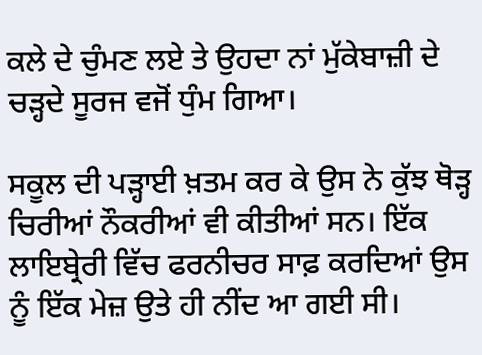ਕਲੇ ਦੇ ਚੁੰਮਣ ਲਏ ਤੇ ਉਹਦਾ ਨਾਂ ਮੁੱਕੇਬਾਜ਼ੀ ਦੇ ਚੜ੍ਹਦੇ ਸੂਰਜ ਵਜੋਂ ਧੁੰਮ ਗਿਆ।

ਸਕੂਲ ਦੀ ਪੜ੍ਹਾਈ ਖ਼ਤਮ ਕਰ ਕੇ ਉਸ ਨੇ ਕੁੱਝ ਥੋੜ੍ਹ ਚਿਰੀਆਂ ਨੌਕਰੀਆਂ ਵੀ ਕੀਤੀਆਂ ਸਨ। ਇੱਕ ਲਾਇਬ੍ਰੇਰੀ ਵਿੱਚ ਫਰਨੀਚਰ ਸਾਫ਼ ਕਰਦਿਆਂ ਉਸ ਨੂੰ ਇੱਕ ਮੇਜ਼ ਉਤੇ ਹੀ ਨੀਂਦ ਆ ਗਈ ਸੀ।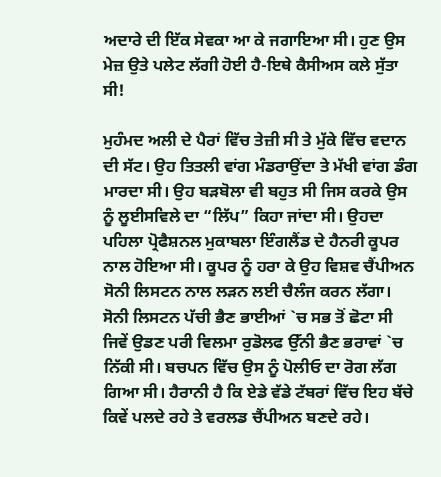ਅਦਾਰੇ ਦੀ ਇੱਕ ਸੇਵਕਾ ਆ ਕੇ ਜਗਾਇਆ ਸੀ। ਹੁਣ ਉਸ ਮੇਜ਼ ਉਤੇ ਪਲੇਟ ਲੱਗੀ ਹੋਈ ਹੈ-ਇਥੇ ਕੈਸੀਅਸ ਕਲੇ ਸੁੱਤਾ ਸੀ!

ਮੁਹੰਮਦ ਅਲੀ ਦੇ ਪੈਰਾਂ ਵਿੱਚ ਤੇਜ਼ੀ ਸੀ ਤੇ ਮੁੱਕੇ ਵਿੱਚ ਵਦਾਨ ਦੀ ਸੱਟ। ਉਹ ਤਿਤਲੀ ਵਾਂਗ ਮੰਡਰਾਉਂਦਾ ਤੇ ਮੱਖੀ ਵਾਂਗ ਡੰਗ ਮਾਰਦਾ ਸੀ। ਉਹ ਬੜਬੋਲਾ ਵੀ ਬਹੁਤ ਸੀ ਜਿਸ ਕਰਕੇ ਉਸ ਨੂੰ ਲੂਈਸਵਿਲੇ ਦਾ “ਲਿੱਪ” ਕਿਹਾ ਜਾਂਦਾ ਸੀ। ਉਹਦਾ ਪਹਿਲਾ ਪ੍ਰੋਫੈਸ਼ਨਲ ਮੁਕਾਬਲਾ ਇੰਗਲੈਂਡ ਦੇ ਹੈਨਰੀ ਕੂਪਰ ਨਾਲ ਹੋਇਆ ਸੀ। ਕੂਪਰ ਨੂੰ ਹਰਾ ਕੇ ਉਹ ਵਿਸ਼ਵ ਚੈਂਪੀਅਨ ਸੋਨੀ ਲਿਸਟਨ ਨਾਲ ਲੜਨ ਲਈ ਚੈਲੰਜ ਕਰਨ ਲੱਗਾ। ਸੋਨੀ ਲਿਸਟਨ ਪੱਚੀ ਭੈਣ ਭਾਈਆਂ `ਚ ਸਭ ਤੋਂ ਛੋਟਾ ਸੀ ਜਿਵੇਂ ਉਡਣ ਪਰੀ ਵਿਲਮਾ ਰੁਡੋਲਫ ਉੱਨੀ ਭੈਣ ਭਰਾਵਾਂ `ਚ ਨਿੱਕੀ ਸੀ। ਬਚਪਨ ਵਿੱਚ ਉਸ ਨੂੰ ਪੋਲੀਓ ਦਾ ਰੋਗ ਲੱਗ ਗਿਆ ਸੀ। ਹੈਰਾਨੀ ਹੈ ਕਿ ਏਡੇ ਵੱਡੇ ਟੱਬਰਾਂ ਵਿੱਚ ਇਹ ਬੱਚੇ ਕਿਵੇਂ ਪਲਦੇ ਰਹੇ ਤੇ ਵਰਲਡ ਚੈਂਪੀਅਨ ਬਣਦੇ ਰਹੇ।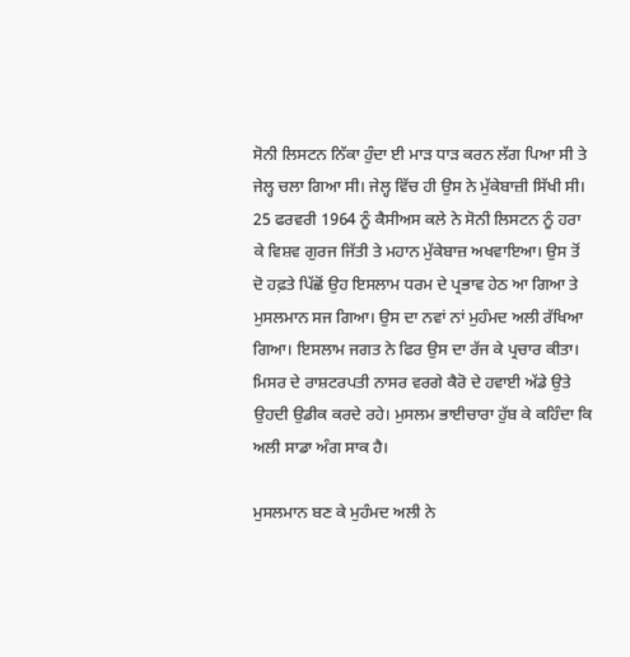ਸੋਨੀ ਲਿਸਟਨ ਨਿੱਕਾ ਹੁੰਦਾ ਈ ਮਾੜ ਧਾੜ ਕਰਨ ਲੱਗ ਪਿਆ ਸੀ ਤੇ ਜੇਲ੍ਹ ਚਲਾ ਗਿਆ ਸੀ। ਜੇਲ੍ਹ ਵਿੱਚ ਹੀ ਉਸ ਨੇ ਮੁੱਕੇਬਾਜ਼ੀ ਸਿੱਖੀ ਸੀ। 25 ਫਰਵਰੀ 1964 ਨੂੰ ਕੈਸੀਅਸ ਕਲੇ ਨੇ ਸੋਨੀ ਲਿਸਟਨ ਨੂੰ ਹਰਾ ਕੇ ਵਿਸ਼ਵ ਗੁਰਜ ਜਿੱਤੀ ਤੇ ਮਹਾਨ ਮੁੱਕੇਬਾਜ਼ ਅਖਵਾਇਆ। ਉਸ ਤੋਂ ਦੋ ਹਫ਼ਤੇ ਪਿੱਛੋਂ ਉਹ ਇਸਲਾਮ ਧਰਮ ਦੇ ਪ੍ਰਭਾਵ ਹੇਠ ਆ ਗਿਆ ਤੇ ਮੁਸਲਮਾਨ ਸਜ ਗਿਆ। ਉਸ ਦਾ ਨਵਾਂ ਨਾਂ ਮੁਹੰਮਦ ਅਲੀ ਰੱਖਿਆ ਗਿਆ। ਇਸਲਾਮ ਜਗਤ ਨੇ ਫਿਰ ਉਸ ਦਾ ਰੱਜ ਕੇ ਪ੍ਰਚਾਰ ਕੀਤਾ। ਮਿਸਰ ਦੇ ਰਾਸ਼ਟਰਪਤੀ ਨਾਸਰ ਵਰਗੇ ਕੈਰੋ ਦੇ ਹਵਾਈ ਅੱਡੇ ਉਤੇ ਉਹਦੀ ਉਡੀਕ ਕਰਦੇ ਰਹੇ। ਮੁਸਲਮ ਭਾਈਚਾਰਾ ਹੁੱਬ ਕੇ ਕਹਿੰਦਾ ਕਿ ਅਲੀ ਸਾਡਾ ਅੰਗ ਸਾਕ ਹੈ।

ਮੁਸਲਮਾਨ ਬਣ ਕੇ ਮੁਹੰਮਦ ਅਲੀ ਨੇ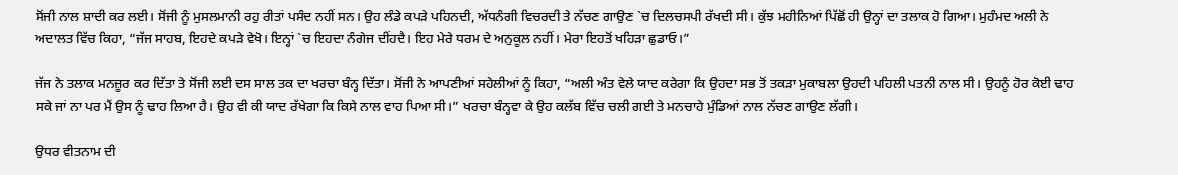ਸੋਂਜੀ ਨਾਲ ਸ਼ਾਦੀ ਕਰ ਲਈ। ਸੋਂਜੀ ਨੂੰ ਮੁਸਲਮਾਨੀ ਰਹੁ ਰੀਤਾਂ ਪਸੰਦ ਨਹੀਂ ਸਨ। ਉਹ ਲੰਡੇ ਕਪੜੇ ਪਹਿਨਦੀ, ਅੱਧਨੰਗੀ ਵਿਚਰਦੀ ਤੇ ਨੱਚਣ ਗਾਉਣ `ਚ ਦਿਲਚਸਪੀ ਰੱਖਦੀ ਸੀ। ਕੁੱਝ ਮਹੀਨਿਆਂ ਪਿੱਛੋਂ ਹੀ ਉਨ੍ਹਾਂ ਦਾ ਤਲਾਕ ਹੋ ਗਿਆ। ਮੁਹੰਮਦ ਅਲੀ ਨੇ ਅਦਾਲਤ ਵਿੱਚ ਕਿਹਾ, “ਜੱਜ ਸਾਹਬ, ਇਹਦੇ ਕਪੜੇ ਵੇਖੋ। ਇਨ੍ਹਾਂ `ਚ ਇਹਦਾ ਨੰਗੇਜ ਦੀਂਹਦੈ। ਇਹ ਮੇਰੇ ਧਰਮ ਦੇ ਅਨੁਕੂਲ ਨਹੀਂ। ਮੇਰਾ ਇਹਤੋਂ ਖਹਿੜਾ ਛੁਡਾਓ।”

ਜੱਜ ਨੇ ਤਲਾਕ ਮਨਜ਼ੂਰ ਕਰ ਦਿੱਤਾ ਤੇ ਸੋਂਜੀ ਲਈ ਦਸ ਸਾਲ ਤਕ ਦਾ ਖਰਚਾ ਬੰਨ੍ਹ ਦਿੱਤਾ। ਸੋਂਜੀ ਨੇ ਆਪਣੀਆਂ ਸਹੇਲੀਆਂ ਨੂੰ ਕਿਹਾ, “ਅਲੀ ਅੰਤ ਵੇਲੇ ਯਾਦ ਕਰੇਗਾ ਕਿ ਉਹਦਾ ਸਭ ਤੋਂ ਤਕੜਾ ਮੁਕਾਬਲਾ ਉਹਦੀ ਪਹਿਲੀ ਪਤਨੀ ਨਾਲ ਸੀ। ਉਹਨੂੰ ਹੋਰ ਕੋਈ ਢਾਹ ਸਕੇ ਜਾਂ ਨਾ ਪਰ ਮੈਂ ਉਸ ਨੂੰ ਢਾਹ ਲਿਆ ਹੈ। ਉਹ ਵੀ ਕੀ ਯਾਦ ਰੱਖੇਗਾ ਕਿ ਕਿਸੇ ਨਾਲ ਵਾਹ ਪਿਆ ਸੀ।” ਖਰਚਾ ਬੰਨ੍ਹਵਾ ਕੇ ਉਹ ਕਲੱਬ ਵਿੱਚ ਚਲੀ ਗਈ ਤੇ ਮਨਚਾਹੇ ਮੁੰਡਿਆਂ ਨਾਲ ਨੱਚਣ ਗਾਉਣ ਲੱਗੀ।

ਉਧਰ ਵੀਤਨਾਮ ਦੀ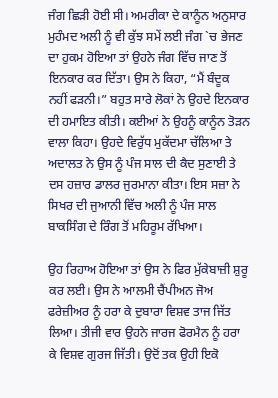ਜੰਗ ਛਿੜੀ ਹੋਈ ਸੀ। ਅਮਰੀਕਾ ਦੇ ਕਾਨੂੰਨ ਅਨੁਸਾਰ ਮੁਹੰਮਦ ਅਲੀ ਨੂੰ ਵੀ ਕੁੱਝ ਸਮੇਂ ਲਈ ਜੰਗ `ਚ ਭੇਜਣ ਦਾ ਹੁਕਮ ਹੋਇਆ ਤਾਂ ਉਹਨੇ ਜੰਗ ਵਿੱਚ ਜਾਣ ਤੋਂ ਇਨਕਾਰ ਕਰ ਦਿੱਤਾ। ਉਸ ਨੇ ਕਿਹਾ, “ਮੈਂ ਬੰਦੂਕ ਨਹੀਂ ਫੜਨੀ।” ਬਹੁਤ ਸਾਰੇ ਲੋਕਾਂ ਨੇ ਉਹਦੇ ਇਨਕਾਰ ਦੀ ਹਮਾਇਤ ਕੀਤੀ। ਕਈਆਂ ਨੇ ਉਹਨੂੰ ਕਾਨੂੰਨ ਤੋੜਨ ਵਾਲਾ ਕਿਹਾ। ਉਹਦੇ ਵਿਰੁੱਧ ਮੁਕੱਦਮਾ ਚੱਲਿਆ ਤੇ ਅਦਾਲਤ ਨੇ ਉਸ ਨੂੰ ਪੰਜ ਸਾਲ ਦੀ ਕੈਦ ਸੁਣਾਈ ਤੇ ਦਸ ਹਜ਼ਾਰ ਡਾਲਰ ਜੁਰਮਾਨਾ ਕੀਤਾ। ਇਸ ਸਜ਼ਾ ਨੇ ਸਿਖਰ ਦੀ ਜੁਆਨੀ ਵਿੱਚ ਅਲੀ ਨੂੰ ਪੰਜ ਸਾਲ ਬਾਕਸਿੰਗ ਦੇ ਰਿੰਗ ਤੋਂ ਮਹਿਰੂਮ ਰੱਖਿਆ।

ਉਹ ਰਿਹਾਅ ਹੋਇਆ ਤਾਂ ਉਸ ਨੇ ਫਿਰ ਮੁੱਕੇਬਾਜ਼ੀ ਸ਼ੁਰੂ ਕਰ ਲਈ। ਉਸ ਨੇ ਆਲਮੀ ਚੈਂਪੀਅਨ ਜੋਅ ਫਰੇਜ਼ੀਅਰ ਨੂੰ ਹਰਾ ਕੇ ਦੁਬਾਰਾ ਵਿਸ਼ਵ ਤਾਜ ਜਿੱਤ ਲਿਆ। ਤੀਜੀ ਵਾਰ ਉਹਨੇ ਜਾਰਜ ਫੋਰਮੈਨ ਨੂੰ ਹਰਾ ਕੇ ਵਿਸ਼ਵ ਗੁਰਜ ਜਿੱਤੀ। ਉਦੋਂ ਤਕ ਉਹੀ ਇਕੋ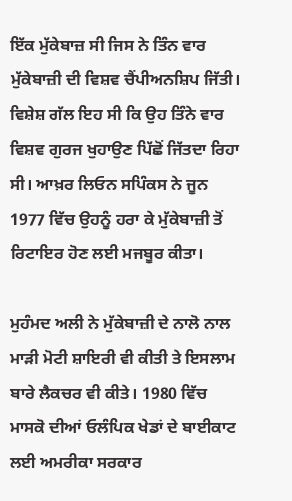ਇੱਕ ਮੁੱਕੇਬਾਜ਼ ਸੀ ਜਿਸ ਨੇ ਤਿੰਨ ਵਾਰ ਮੁੱਕੇਬਾਜ਼ੀ ਦੀ ਵਿਸ਼ਵ ਚੈਂਪੀਅਨਸ਼ਿਪ ਜਿੱਤੀ। ਵਿਸ਼ੇਸ਼ ਗੱਲ ਇਹ ਸੀ ਕਿ ਉਹ ਤਿੰਨੇ ਵਾਰ ਵਿਸ਼ਵ ਗੁਰਜ ਖੁਹਾਉਣ ਪਿੱਛੋਂ ਜਿੱਤਦਾ ਰਿਹਾ ਸੀ। ਆਖ਼ਰ ਲਿਓਨ ਸਪਿੰਕਸ ਨੇ ਜੂਨ 1977 ਵਿੱਚ ਉਹਨੂੰ ਹਰਾ ਕੇ ਮੁੱਕੇਬਾਜ਼ੀ ਤੋਂ ਰਿਟਾਇਰ ਹੋਣ ਲਈ ਮਜਬੂਰ ਕੀਤਾ।

ਮੁਹੰਮਦ ਅਲੀ ਨੇ ਮੁੱਕੇਬਾਜ਼ੀ ਦੇ ਨਾਲੋ ਨਾਲ ਮਾੜੀ ਮੋਟੀ ਸ਼ਾਇਰੀ ਵੀ ਕੀਤੀ ਤੇ ਇਸਲਾਮ ਬਾਰੇ ਲੈਕਚਰ ਵੀ ਕੀਤੇ। 1980 ਵਿੱਚ ਮਾਸਕੋ ਦੀਆਂ ਓਲੰਪਿਕ ਖੇਡਾਂ ਦੇ ਬਾਈਕਾਟ ਲਈ ਅਮਰੀਕਾ ਸਰਕਾਰ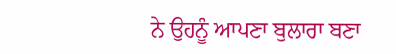ਨੇ ਉਹਨੂੰ ਆਪਣਾ ਬੁਲਾਰਾ ਬਣਾ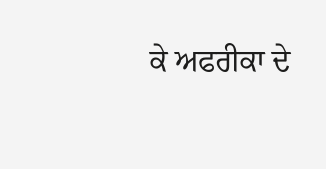ਕੇ ਅਫਰੀਕਾ ਦੇ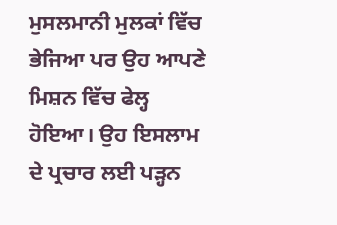ਮੁਸਲਮਾਨੀ ਮੁਲਕਾਂ ਵਿੱਚ ਭੇਜਿਆ ਪਰ ਉਹ ਆਪਣੇ ਮਿਸ਼ਨ ਵਿੱਚ ਫੇਲ੍ਹ ਹੋਇਆ। ਉਹ ਇਸਲਾਮ ਦੇ ਪ੍ਰਚਾਰ ਲਈ ਪੜ੍ਹਨ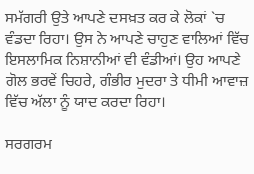ਸਮੱਗਰੀ ਉਤੇ ਆਪਣੇ ਦਸਖ਼ਤ ਕਰ ਕੇ ਲੋਕਾਂ `ਚ ਵੰਡਦਾ ਰਿਹਾ। ਉਸ ਨੇ ਆਪਣੇ ਚਾਹੁਣ ਵਾਲਿਆਂ ਵਿੱਚ ਇਸਲਾਮਿਕ ਨਿਸ਼ਾਨੀਆਂ ਵੀ ਵੰਡੀਆਂ। ਉਹ ਆਪਣੇ ਗੋਲ ਭਰਵੇਂ ਚਿਹਰੇ, ਗੰਭੀਰ ਮੁਦਰਾ ਤੇ ਧੀਮੀ ਆਵਾਜ਼ ਵਿੱਚ ਅੱਲਾ ਨੂੰ ਯਾਦ ਕਰਦਾ ਰਿਹਾ।

ਸਰਗਰਮ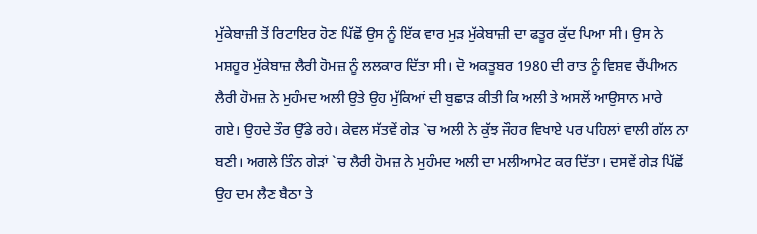ਮੁੱਕੇਬਾਜ਼ੀ ਤੋਂ ਰਿਟਾਇਰ ਹੋਣ ਪਿੱਛੋਂ ਉਸ ਨੂੰ ਇੱਕ ਵਾਰ ਮੁੜ ਮੁੱਕੇਬਾਜ਼ੀ ਦਾ ਫਤੂਰ ਕੁੱਦ ਪਿਆ ਸੀ। ਉਸ ਨੇ ਮਸ਼ਹੂਰ ਮੁੱਕੇਬਾਜ਼ ਲੈਰੀ ਹੋਮਜ਼ ਨੂੰ ਲਲਕਾਰ ਦਿੱਤਾ ਸੀ। ਦੋ ਅਕਤੂਬਰ 1980 ਦੀ ਰਾਤ ਨੂੰ ਵਿਸ਼ਵ ਚੈਂਪੀਅਨ ਲੈਰੀ ਹੋਮਜ਼ ਨੇ ਮੁਹੰਮਦ ਅਲੀ ਉਤੇ ਉਹ ਮੁੱਕਿਆਂ ਦੀ ਬੁਛਾੜ ਕੀਤੀ ਕਿ ਅਲੀ ਤੇ ਅਸਲੋਂ ਆਉਸਾਨ ਮਾਰੇ ਗਏ। ਉਹਦੇ ਤੌਰ ਉੱਡੇ ਰਹੇ। ਕੇਵਲ ਸੱਤਵੇਂ ਗੇੜ `ਚ ਅਲੀ ਨੇ ਕੁੱਝ ਜੌਹਰ ਵਿਖਾਏ ਪਰ ਪਹਿਲਾਂ ਵਾਲੀ ਗੱਲ ਨਾ ਬਣੀ। ਅਗਲੇ ਤਿੰਨ ਗੇੜਾਂ `ਚ ਲੈਰੀ ਹੋਮਜ਼ ਨੇ ਮੁਹੰਮਦ ਅਲੀ ਦਾ ਮਲੀਆਮੇਟ ਕਰ ਦਿੱਤਾ। ਦਸਵੇਂ ਗੇੜ ਪਿੱਛੋਂ ਉਹ ਦਮ ਲੈਣ ਬੈਠਾ ਤੇ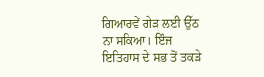ਗਿਆਰਵੇਂ ਗੇੜ ਲਈ ਉੱਠ ਨਾ ਸਕਿਆ। ਇੰਜ ਇਤਿਹਾਸ ਦੇ ਸਭ ਤੋਂ ਤਕੜੇ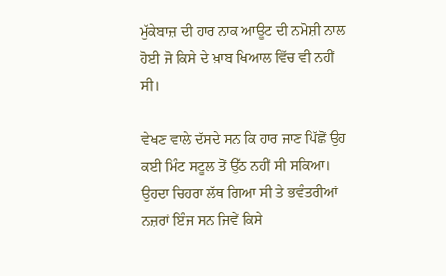ਮੁੱਕੇਬਾਜ਼ ਦੀ ਹਾਰ ਨਾਕ ਆਊਟ ਦੀ ਨਮੋਸ਼ੀ ਨਾਲ ਹੋਈ ਜੋ ਕਿਸੇ ਦੇ ਖ਼ਾਬ ਖਿਆਲ ਵਿੱਚ ਵੀ ਨਹੀਂ ਸੀ।

ਵੇਖਣ ਵਾਲੇ ਦੱਸਦੇ ਸਨ ਕਿ ਹਾਰ ਜਾਣ ਪਿੱਛੋਂ ਉਹ ਕਈ ਮਿੰਟ ਸਟੂਲ ਤੋਂ ਉੱਠ ਨਹੀਂ ਸੀ ਸਕਿਆ। ਉਹਦਾ ਚਿਹਰਾ ਲੱਥ ਗਿਆ ਸੀ ਤੇ ਭਵੰਤਰੀਆਂ ਨਜ਼ਰਾਂ ਇੰਜ ਸਨ ਜਿਵੇਂ ਕਿਸੇ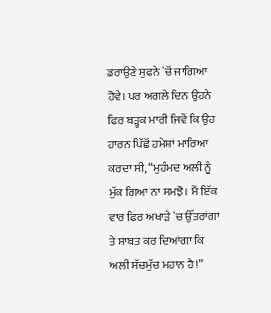ਡਰਾਉਣੇ ਸੁਫਨੇ `ਚੋਂ ਜਾਗਿਆ ਹੋਵੇ। ਪਰ ਅਗਲੇ ਦਿਨ ਉਹਨੇ ਫਿਰ ਬੜ੍ਹਕ ਮਾਰੀ ਜਿਵੇਂ ਕਿ ਉਹ ਹਾਰਨ ਪਿੱਛੋਂ ਹਮੇਸ਼ਾਂ ਮਾਰਿਆ ਕਰਦਾ ਸੀ, “ਮੁਹੰਮਦ ਅਲੀ ਨੂੰ ਮੁੱਕ ਗਿਆ ਨਾ ਸਮਝੋ। ਮੈਂ ਇੱਕ ਵਾਰ ਫਿਰ ਅਖਾੜੇ `ਚ ਉੱਤਰਾਂਗਾ ਤੇ ਸਾਬਤ ਕਰ ਦਿਆਂਗਾ ਕਿ ਅਲੀ ਸੱਚਮੁੱਚ ਮਹਾਨ ਹੈ!”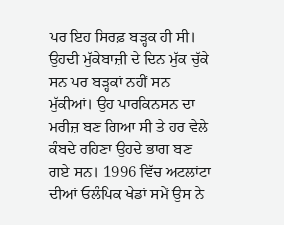ਪਰ ਇਹ ਸਿਰਫ਼ ਬੜ੍ਹਕ ਹੀ ਸੀ। ਉਹਦੀ ਮੁੱਕੇਬਾਜ਼ੀ ਦੇ ਦਿਨ ਮੁੱਕ ਚੁੱਕੇ ਸਨ ਪਰ ਬੜ੍ਹਕਾਂ ਨਹੀਂ ਸਨ ਮੁੱਕੀਆਂ। ਉਹ ਪਾਰਕਿਨਸਨ ਦਾ ਮਰੀਜ਼ ਬਣ ਗਿਆ ਸੀ ਤੇ ਹਰ ਵੇਲੇ ਕੰਬਦੇ ਰਹਿਣਾ ਉਹਦੇ ਭਾਗ ਬਣ ਗਏ ਸਨ। 1996 ਵਿੱਚ ਅਟਲਾਂਟਾ ਦੀਆਂ ਓਲੰਪਿਕ ਖੇਡਾਂ ਸਮੇਂ ਉਸ ਨੇ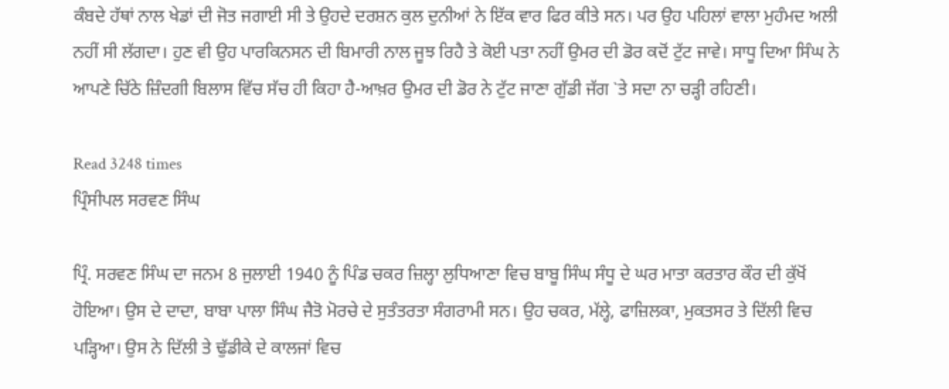ਕੰਬਦੇ ਹੱਥਾਂ ਨਾਲ ਖੇਡਾਂ ਦੀ ਜੋਤ ਜਗਾਈ ਸੀ ਤੇ ਉਹਦੇ ਦਰਸ਼ਨ ਕੁਲ ਦੁਨੀਆਂ ਨੇ ਇੱਕ ਵਾਰ ਫਿਰ ਕੀਤੇ ਸਨ। ਪਰ ਉਹ ਪਹਿਲਾਂ ਵਾਲਾ ਮੁਹੰਮਦ ਅਲੀ ਨਹੀਂ ਸੀ ਲੱਗਦਾ। ਹੁਣ ਵੀ ਉਹ ਪਾਰਕਿਨਸਨ ਦੀ ਬਿਮਾਰੀ ਨਾਲ ਜੂਝ ਰਿਹੈ ਤੇ ਕੋਈ ਪਤਾ ਨਹੀਂ ਉਮਰ ਦੀ ਡੋਰ ਕਦੋਂ ਟੁੱਟ ਜਾਵੇ। ਸਾਧੂ ਦਿਆ ਸਿੰਘ ਨੇ ਆਪਣੇ ਚਿੱਠੇ ਜ਼ਿੰਦਗੀ ਬਿਲਾਸ ਵਿੱਚ ਸੱਚ ਹੀ ਕਿਹਾ ਹੈ-ਆਖ਼ਰ ਉਮਰ ਦੀ ਡੋਰ ਨੇ ਟੁੱਟ ਜਾਣਾ ਗੁੱਡੀ ਜੱਗ `ਤੇ ਸਦਾ ਨਾ ਚੜ੍ਹੀ ਰਹਿਣੀ।

Read 3248 times
ਪ੍ਰਿੰਸੀਪਲ ਸਰਵਣ ਸਿੰਘ

ਪ੍ਰਿੰ. ਸਰਵਣ ਸਿੰਘ ਦਾ ਜਨਮ 8 ਜੁਲਾਈ 1940 ਨੂੰ ਪਿੰਡ ਚਕਰ ਜ਼ਿਲ੍ਹਾ ਲੁਧਿਆਣਾ ਵਿਚ ਬਾਬੂ ਸਿੰਘ ਸੰਧੂ ਦੇ ਘਰ ਮਾਤਾ ਕਰਤਾਰ ਕੌਰ ਦੀ ਕੁੱਖੋਂ ਹੋਇਆ। ਉਸ ਦੇ ਦਾਦਾ, ਬਾਬਾ ਪਾਲਾ ਸਿੰਘ ਜੈਤੋ ਮੋਰਚੇ ਦੇ ਸੁਤੰਤਰਤਾ ਸੰਗਰਾਮੀ ਸਨ। ਉਹ ਚਕਰ, ਮੱਲ੍ਹੇ, ਫਾਜ਼ਿਲਕਾ, ਮੁਕਤਸਰ ਤੇ ਦਿੱਲੀ ਵਿਚ ਪੜ੍ਹਿਆ। ਉਸ ਨੇ ਦਿੱਲੀ ਤੇ ਢੁੱਡੀਕੇ ਦੇ ਕਾਲਜਾਂ ਵਿਚ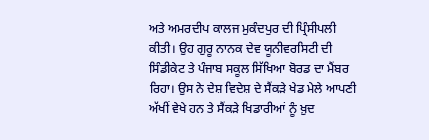ਅਤੇ ਅਮਰਦੀਪ ਕਾਲਜ ਮੁਕੰਦਪੁਰ ਦੀ ਪ੍ਰਿੰਸੀਪਲੀ ਕੀਤੀ। ਉਹ ਗੁਰੂ ਨਾਨਕ ਦੇਵ ਯੂਨੀਵਰਸਿਟੀ ਦੀ ਸਿੰਡੀਕੇਟ ਤੇ ਪੰਜਾਬ ਸਕੂਲ ਸਿੱਖਿਆ ਬੋਰਡ ਦਾ ਮੈਂਬਰ ਰਿਹਾ। ਉਸ ਨੇ ਦੇਸ਼ ਵਿਦੇਸ਼ ਦੇ ਸੈਂਕੜੇ ਖੇਡ ਮੇਲੇ ਆਪਣੀ ਅੱਖੀਂ ਵੇਖੇ ਹਨ ਤੇ ਸੈਂਕੜੇ ਖਿਡਾਰੀਆਂ ਨੂੰ ਖ਼ੁਦ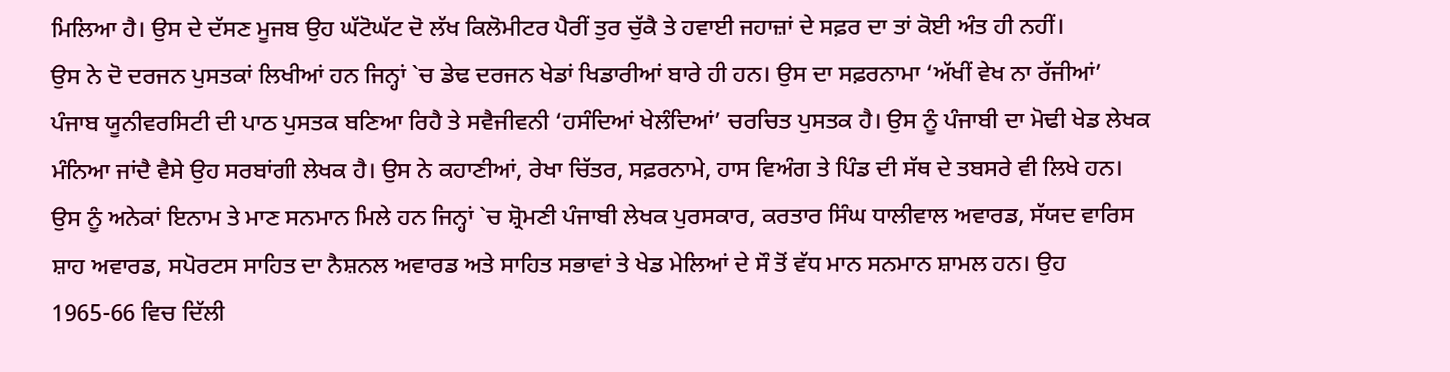ਮਿਲਿਆ ਹੈ। ਉਸ ਦੇ ਦੱਸਣ ਮੂਜਬ ਉਹ ਘੱਟੋਘੱਟ ਦੋ ਲੱਖ ਕਿਲੋਮੀਟਰ ਪੈਰੀਂ ਤੁਰ ਚੁੱਕੈ ਤੇ ਹਵਾਈ ਜਹਾਜ਼ਾਂ ਦੇ ਸਫ਼ਰ ਦਾ ਤਾਂ ਕੋਈ ਅੰਤ ਹੀ ਨਹੀਂ।
ਉਸ ਨੇ ਦੋ ਦਰਜਨ ਪੁਸਤਕਾਂ ਲਿਖੀਆਂ ਹਨ ਜਿਨ੍ਹਾਂ `ਚ ਡੇਢ ਦਰਜਨ ਖੇਡਾਂ ਖਿਡਾਰੀਆਂ ਬਾਰੇ ਹੀ ਹਨ। ਉਸ ਦਾ ਸਫ਼ਰਨਾਮਾ ‘ਅੱਖੀਂ ਵੇਖ ਨਾ ਰੱਜੀਆਂ’ ਪੰਜਾਬ ਯੂਨੀਵਰਸਿਟੀ ਦੀ ਪਾਠ ਪੁਸਤਕ ਬਣਿਆ ਰਿਹੈ ਤੇ ਸਵੈਜੀਵਨੀ ‘ਹਸੰਦਿਆਂ ਖੇਲੰਦਿਆਂ’ ਚਰਚਿਤ ਪੁਸਤਕ ਹੈ। ਉਸ ਨੂੰ ਪੰਜਾਬੀ ਦਾ ਮੋਢੀ ਖੇਡ ਲੇਖਕ ਮੰਨਿਆ ਜਾਂਦੈ ਵੈਸੇ ਉਹ ਸਰਬਾਂਗੀ ਲੇਖਕ ਹੈ। ਉਸ ਨੇ ਕਹਾਣੀਆਂ, ਰੇਖਾ ਚਿੱਤਰ, ਸਫ਼ਰਨਾਮੇ, ਹਾਸ ਵਿਅੰਗ ਤੇ ਪਿੰਡ ਦੀ ਸੱਥ ਦੇ ਤਬਸਰੇ ਵੀ ਲਿਖੇ ਹਨ। ਉਸ ਨੂੰ ਅਨੇਕਾਂ ਇਨਾਮ ਤੇ ਮਾਣ ਸਨਮਾਨ ਮਿਲੇ ਹਨ ਜਿਨ੍ਹਾਂ `ਚ ਸ਼੍ਰੋਮਣੀ ਪੰਜਾਬੀ ਲੇਖਕ ਪੁਰਸਕਾਰ, ਕਰਤਾਰ ਸਿੰਘ ਧਾਲੀਵਾਲ ਅਵਾਰਡ, ਸੱਯਦ ਵਾਰਿਸ ਸ਼ਾਹ ਅਵਾਰਡ, ਸਪੋਰਟਸ ਸਾਹਿਤ ਦਾ ਨੈਸ਼ਨਲ ਅਵਾਰਡ ਅਤੇ ਸਾਹਿਤ ਸਭਾਵਾਂ ਤੇ ਖੇਡ ਮੇਲਿਆਂ ਦੇ ਸੌ ਤੋਂ ਵੱਧ ਮਾਨ ਸਨਮਾਨ ਸ਼ਾਮਲ ਹਨ। ਉਹ 1965-66 ਵਿਚ ਦਿੱਲੀ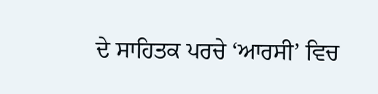ਦੇ ਸਾਹਿਤਕ ਪਰਚੇ ‘ਆਰਸੀ’ ਵਿਚ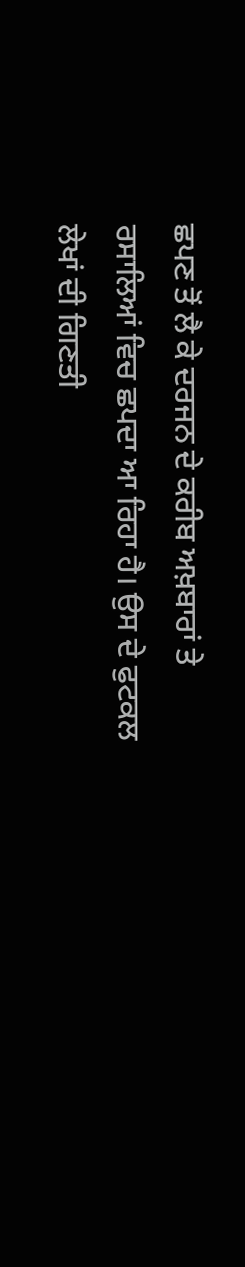ਛਪਣ ਤੋਂ ਲੈ ਕੇ ਦਰਜਨ ਦੇ ਕਰੀਬ ਅਖ਼ਬਾਰਾਂ ਤੇ ਰਸਾਲਿਆਂ ਵਿਚ ਛਪਦਾ ਆ ਰਿਹਾ ਹੈ। ਉਸ ਦੇ ਫੁਟਕਲ ਲੇਖਾਂ ਦੀ ਗਿਣਤੀ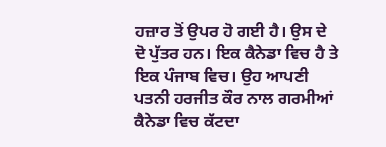ਹਜ਼ਾਰ ਤੋਂ ਉਪਰ ਹੋ ਗਈ ਹੈ। ਉਸ ਦੇ ਦੋ ਪੁੱਤਰ ਹਨ। ਇਕ ਕੈਨੇਡਾ ਵਿਚ ਹੈ ਤੇ ਇਕ ਪੰਜਾਬ ਵਿਚ। ਉਹ ਆਪਣੀ ਪਤਨੀ ਹਰਜੀਤ ਕੌਰ ਨਾਲ ਗਰਮੀਆਂ ਕੈਨੇਡਾ ਵਿਚ ਕੱਟਦਾ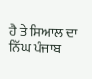ਹੈ ਤੇ ਸਿਆਲ ਦਾ ਨਿੱਘ ਪੰਜਾਬ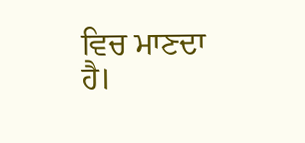ਵਿਚ ਮਾਣਦਾ ਹੈ।